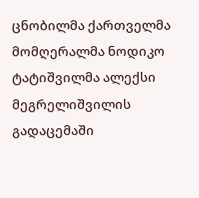ცნობილმა ქართველმა მომღერალმა ნოდიკო ტატიშვილმა ალექსი მეგრელიშვილის გადაცემაში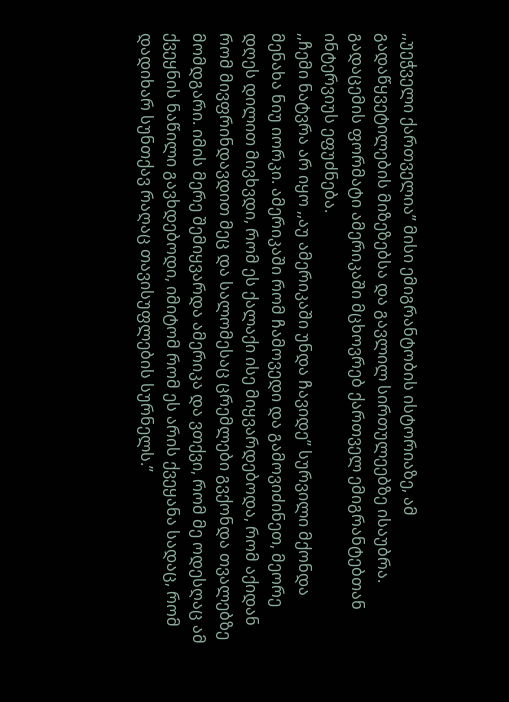,,უეჭველი ქართველია” მისი ემიგრანტობის ისტორიაზე, ამ გადაწყვეტილების მიზეზებსა და გავლილ სირთულეებზე ისაუბრა. გადაცემის ფორმატი ამერიკაში მცხოვრებ ქართველ ემიგრანტებთან ინტერვიუს ეფუძნება.
,,ჩემი ნატვრა არ იყო ,,აუ ამერიკაში უნდა ჩავიდე’’ სურვილი მქონდა მენახა ნიუ იორკი. ამერიკაში რომ ჩამოვედი და გამოვიძინეთ, მეორე დღეს დილით მივხვდი, რომ ეს ქალაქი ისე მიყვარდებოდა, რომ აქიდან რომ მივფრინდავდით მეც და სალომესაც ცრემლები გვქონდა თვალებზე მომდგარი. იმის მერე შემიყვარდა ამერიკა და ვთქვი, რომ მე ოდესღაც ამ ქვეყნის ნაწილი გავხდებოდი, იმიტომ რომ ეს არის ქვეყანა სადაც, რომ დადიხარ სუნთქავ რაღაც თავისუფლების სურნელს.”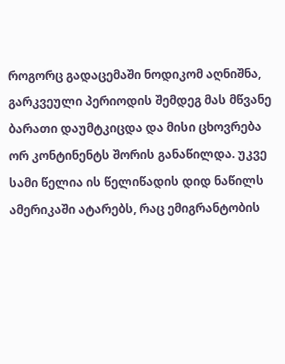როგორც გადაცემაში ნოდიკომ აღნიშნა, გარკვეული პერიოდის შემდეგ მას მწვანე ბარათი დაუმტკიცდა და მისი ცხოვრება ორ კონტინენტს შორის განაწილდა. უკვე სამი წელია ის წელიწადის დიდ ნაწილს ამერიკაში ატარებს, რაც ემიგრანტობის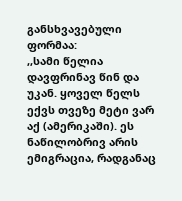განსხვავებული ფორმაა:
,,სამი წელია დავფრინავ წინ და უკან. ყოველ წელს ექვს თვეზე მეტი ვარ აქ (ამერიკაში). ეს ნაწილობრივ არის ემიგრაცია, რადგანაც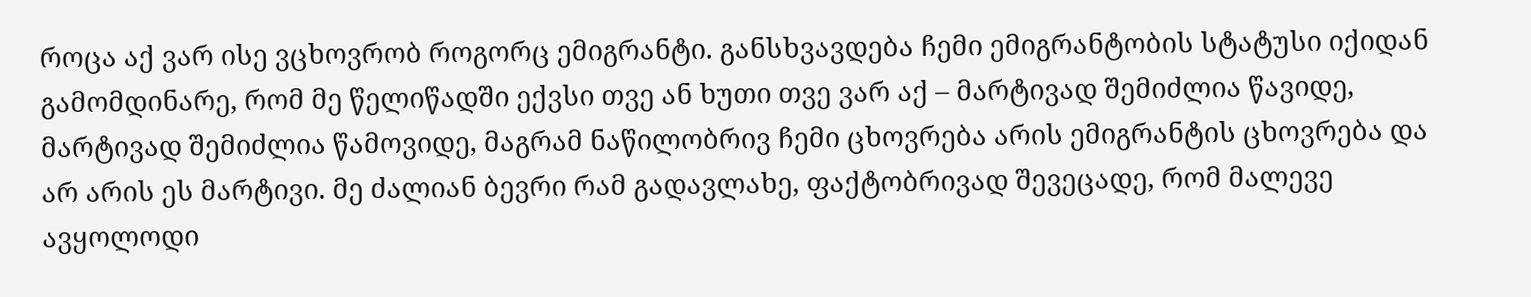როცა აქ ვარ ისე ვცხოვრობ როგორც ემიგრანტი. განსხვავდება ჩემი ემიგრანტობის სტატუსი იქიდან გამომდინარე, რომ მე წელიწადში ექვსი თვე ან ხუთი თვე ვარ აქ – მარტივად შემიძლია წავიდე, მარტივად შემიძლია წამოვიდე, მაგრამ ნაწილობრივ ჩემი ცხოვრება არის ემიგრანტის ცხოვრება და არ არის ეს მარტივი. მე ძალიან ბევრი რამ გადავლახე, ფაქტობრივად შევეცადე, რომ მალევე ავყოლოდი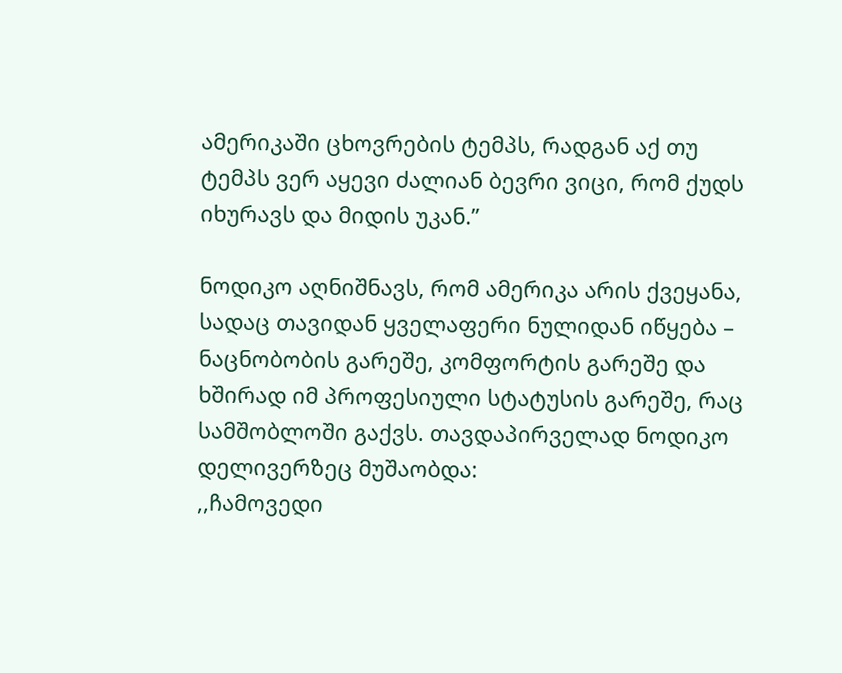ამერიკაში ცხოვრების ტემპს, რადგან აქ თუ ტემპს ვერ აყევი ძალიან ბევრი ვიცი, რომ ქუდს იხურავს და მიდის უკან.”

ნოდიკო აღნიშნავს, რომ ამერიკა არის ქვეყანა, სადაც თავიდან ყველაფერი ნულიდან იწყება – ნაცნობობის გარეშე, კომფორტის გარეშე და ხშირად იმ პროფესიული სტატუსის გარეშე, რაც სამშობლოში გაქვს. თავდაპირველად ნოდიკო დელივერზეც მუშაობდა:
,,ჩამოვედი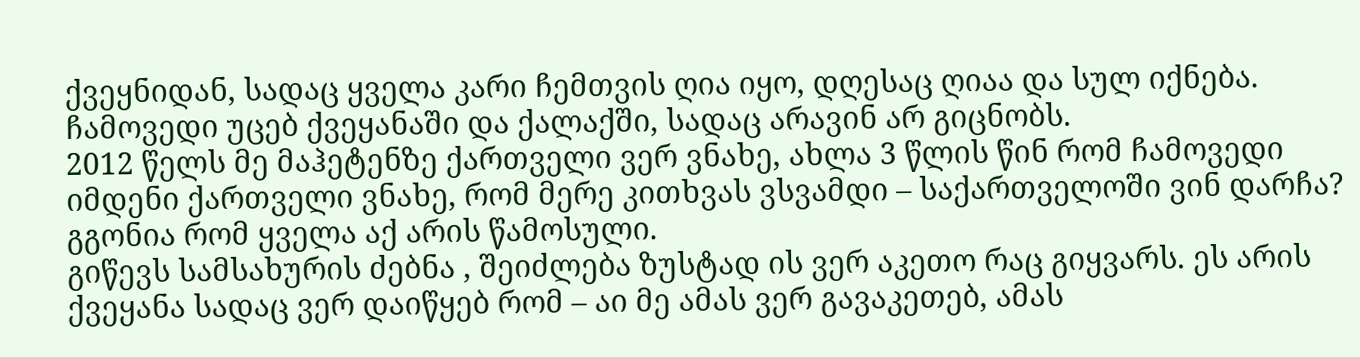ქვეყნიდან, სადაც ყველა კარი ჩემთვის ღია იყო, დღესაც ღიაა და სულ იქნება. ჩამოვედი უცებ ქვეყანაში და ქალაქში, სადაც არავინ არ გიცნობს.
2012 წელს მე მაჰეტენზე ქართველი ვერ ვნახე, ახლა 3 წლის წინ რომ ჩამოვედი იმდენი ქართველი ვნახე, რომ მერე კითხვას ვსვამდი – საქართველოში ვინ დარჩა? გგონია რომ ყველა აქ არის წამოსული.
გიწევს სამსახურის ძებნა , შეიძლება ზუსტად ის ვერ აკეთო რაც გიყვარს. ეს არის ქვეყანა სადაც ვერ დაიწყებ რომ – აი მე ამას ვერ გავაკეთებ, ამას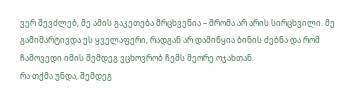ვერ შევძლებ, მე ამის გაკეთება მრცხვენია – შრომა არ არის სირცხვილი. მე გამიმარტივდა ეს ყველაფერი, რადგან არ დამიწყია ბინის ძებნა და რომ ჩამოვედი იმის შემდეგ ვცხოვრობ ჩემს მეორე ოჯახთან.
რა თქმა უნდა, შემდეგ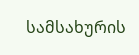სამსახურის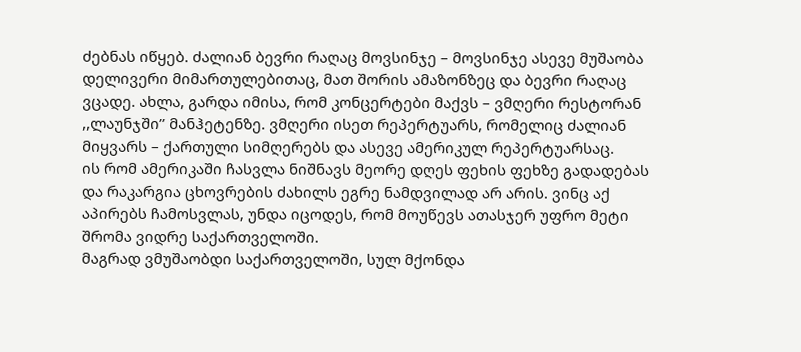ძებნას იწყებ. ძალიან ბევრი რაღაც მოვსინჯე – მოვსინჯე ასევე მუშაობა დელივერი მიმართულებითაც, მათ შორის ამაზონზეც და ბევრი რაღაც ვცადე. ახლა, გარდა იმისა, რომ კონცერტები მაქვს – ვმღერი რესტორან ,,ლაუნჯში’’ მანჰეტენზე. ვმღერი ისეთ რეპერტუარს, რომელიც ძალიან მიყვარს – ქართული სიმღერებს და ასევე ამერიკულ რეპერტუარსაც.
ის რომ ამერიკაში ჩასვლა ნიშნავს მეორე დღეს ფეხის ფეხზე გადადებას და რაკარგია ცხოვრების ძახილს ეგრე ნამდვილად არ არის. ვინც აქ აპირებს ჩამოსვლას, უნდა იცოდეს, რომ მოუწევს ათასჯერ უფრო მეტი შრომა ვიდრე საქართველოში.
მაგრად ვმუშაობდი საქართველოში, სულ მქონდა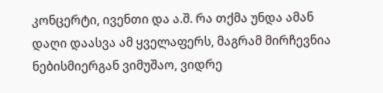კონცერტი, ივენთი და ა.შ. რა თქმა უნდა ამან დაღი დაასვა ამ ყველაფერს, მაგრამ მირჩევნია ნებისმიერგან ვიმუშაო, ვიდრე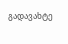გადავახტე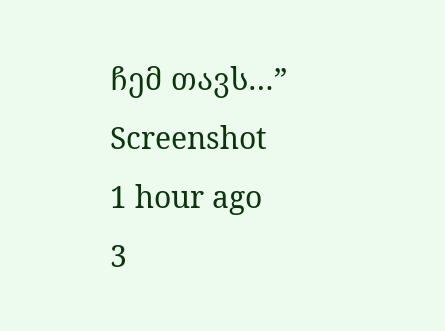ჩემ თავს…”
Screenshot
1 hour ago
3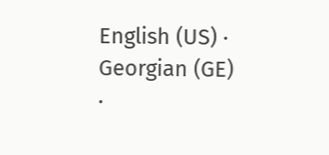English (US) ·
Georgian (GE) ·